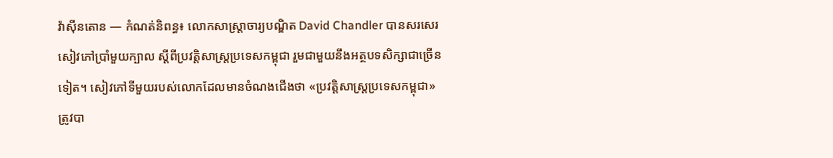វ៉ាស៊ីនតោន — កំណត់និពន្ធ៖ លោកសាស្ត្រាចារ្យបណ្ឌិត David Chandler បានសរសេរសៀវភៅប្រាំមួយក្បាល ស្ដីពីប្រវត្តិសាស្ត្រប្រទេសកម្ពុជា រួមជាមួយនឹងអត្ថបទសិក្សាជាច្រើនទៀត។ សៀវភៅទីមួយរបស់លោកដែលមានចំណងជើងថា «ប្រវត្តិសាស្ត្រប្រទេសកម្ពុជា» ត្រូវបា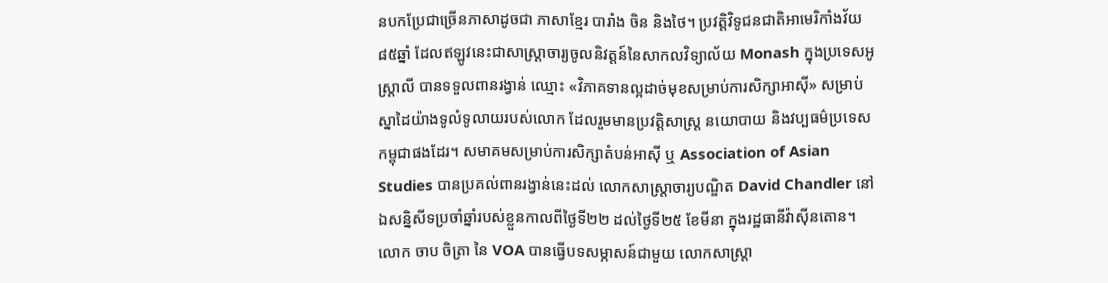នបកប្រែជាច្រើនភាសាដូចជា ភាសាខ្មែរ បារាំង ចិន និងថៃ។ ប្រវត្តិវិទូជនជាតិអាមេរិកាំងវ័យ៨៥ឆ្នាំ ដែលឥឡូវនេះជាសាស្ត្រាចារ្យចូលនិវត្តន៍នៃសាកលវិទ្យាល័យ Monash ក្នុងប្រទេសអូស្ត្រាលី បានទទួលពានរង្វាន់ ឈ្មោះ «វិភាគទានល្អដាច់មុខសម្រាប់ការសិក្សាអាស៊ី» សម្រាប់ស្នាដៃយ៉ាងទូលំទូលាយរបស់លោក ដែលរួមមានប្រវត្តិសាស្ត្រ នយោបាយ និងវប្បធម៌ប្រទេសកម្ពុជាផងដែរ។ សមាគមសម្រាប់ការសិក្សាតំបន់អាស៊ី ឬ Association of Asian Studies បានប្រគល់ពានរង្វាន់នេះដល់ លោកសាស្ត្រាចារ្យបណ្ឌិត David Chandler នៅឯសន្និសីទប្រចាំឆ្នាំរបស់ខ្លួនកាលពីថ្ងៃទី២២ ដល់ថ្ងៃទី២៥ ខែមីនា ក្នុងរដ្ឋធានីវ៉ាស៊ីនតោន។ លោក ចាប ចិត្រា នៃ VOA បានធ្វើបទសម្ភាសន៍ជាមួយ លោកសាស្ត្រា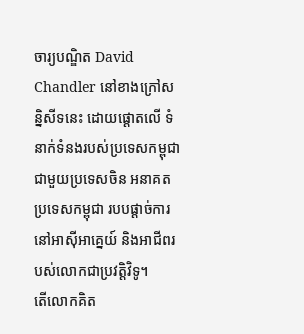ចារ្យបណ្ឌិត David Chandler នៅខាងក្រៅសន្និសីទនេះ ដោយផ្ដោតលើ ទំនាក់ទំនងរបស់ប្រទេសកម្ពុជាជាមួយប្រទេសចិន អនាគតប្រទេសកម្ពុជា របបផ្ដាច់ការនៅអាស៊ីអាគ្នេយ៍ និងអាជីពរបស់លោកជាប្រវត្តិវិទូ។
តើលោកគិត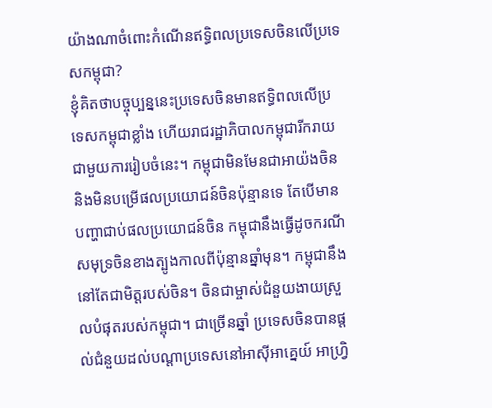យ៉ាងណាចំពោះកំណើនឥទ្ធិពលប្រទេសចិនលើប្រទេសកម្ពុជា?
ខ្ញុំគិតថាបច្ចុប្បន្ននេះប្រទេសចិនមានឥទ្ធិពលលើប្រទេសកម្ពុជាខ្លាំង ហើយរាជរដ្ឋាភិបាលកម្ពុជារីករាយជាមួយការរៀបចំនេះ។ កម្ពុជាមិនមែនជាអាយ៉ងចិន និងមិនបម្រើផលប្រយោជន៍ចិនប៉ុន្មានទេ តែបើមានបញ្ហាជាប់ផលប្រយោជន៍ចិន កម្ពុជានឹងធ្វើដូចករណីសមុទ្រចិនខាងត្បូងកាលពីប៉ុន្មានឆ្នាំមុន។ កម្ពុជានឹងនៅតែជាមិត្តរបស់ចិន។ ចិនជាម្ចាស់ជំនួយងាយស្រួលបំផុតរបស់កម្ពុជា។ ជាច្រើនឆ្នាំ ប្រទេសចិនបានផ្ដល់ជំនួយដល់បណ្ដាប្រទេសនៅអាស៊ីអាគ្នេយ៍ អាហ្វ្រិ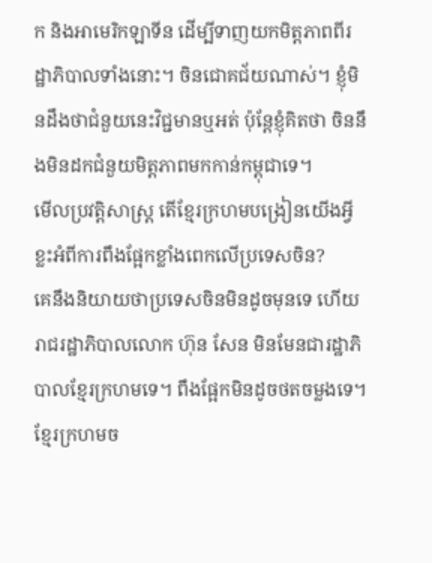ក និងអាមេរិកឡាទីន ដើម្បីទាញយកមិត្តភាពពីរដ្ឋាភិបាលទាំងនោះ។ ចិនជោគជ័យណាស់។ ខ្ញុំមិនដឹងថាជំនួយនេះវិជ្ជមានឬអត់ ប៉ុន្តែខ្ញុំគិតថា ចិននឹងមិនដកជំនួយមិត្តភាពមកកាន់កម្ពុជាទេ។
មើលប្រវត្តិសាស្ត្រ តើខ្មែរក្រហមបង្រៀនយើងអ្វីខ្លះអំពីការពឹងផ្អែកខ្លាំងពេកលើប្រទេសចិន?
គេនឹងនិយាយថាប្រទេសចិនមិនដូចមុនទេ ហើយរាជរដ្ឋាភិបាលលោក ហ៊ុន សែន មិនមែនជារដ្ឋាភិបាលខ្មែរក្រហមទេ។ ពឹងផ្អែកមិនដូចថតចម្លងទេ។ ខ្មែរក្រហមច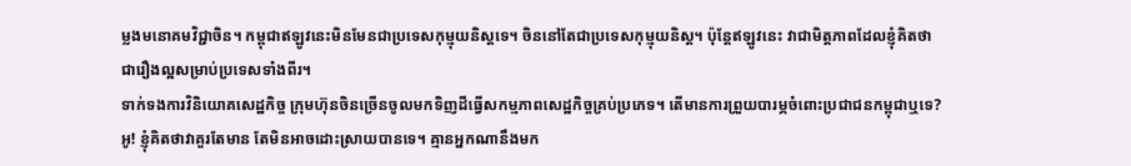ម្លងមនោគមវិជ្ជាចិន។ កម្ពុជាឥឡូវនេះមិនមែនជាប្រទេសកុម្មុយនិស្តទេ។ ចិននៅតែជាប្រទេសកុម្មុយនិស្ត។ ប៉ុន្តែឥឡូវនេះ វាជាមិត្តភាពដែលខ្ញុំគិតថា ជារឿងល្អសម្រាប់ប្រទេសទាំងពីរ។
ទាក់ទងការវិនិយោគសេដ្ឋកិច្ច ក្រុមហ៊ុនចិនច្រើនចូលមកទិញដីធ្វើសកម្មភាពសេដ្ឋកិច្ចគ្រប់ប្រភេទ។ តើមានការព្រួយបារម្ភចំពោះប្រជាជនកម្ពុជាឬទេ?
អូ! ខ្ញុំគិតថាវាគួរតែមាន តែមិនអាចដោះស្រាយបានទេ។ គ្មានអ្នកណានឹងមក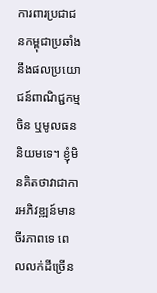ការពារប្រជាជនកម្ពុជាប្រឆាំងនឹងផលប្រយោជន៍ពាណិជ្ជកម្មចិន ឬមូលធននិយមទេ។ ខ្ញុំមិនគិតថាវាជាការអភិវឌ្ឍន៍មានចីរភាពទេ ពេលលក់ដីច្រើន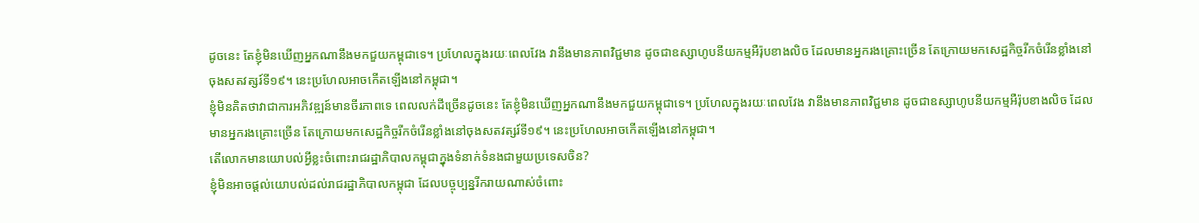ដូចនេះ តែខ្ញុំមិនឃើញអ្នកណានឹងមកជួយកម្ពុជាទេ។ ប្រហែលក្នុងរយៈពេលវែង វានឹងមានភាពវិជ្ជមាន ដូចជាឧស្សាហូបនីយកម្មអឺរ៉ុបខាងលិច ដែលមានអ្នករងគ្រោះច្រើន តែក្រោយមកសេដ្ឋកិច្ចរីកចំរើនខ្លាំងនៅចុងសតវត្សរ៍ទី១៩។ នេះប្រហែលអាចកើតឡើងនៅកម្ពុជា។
ខ្ញុំមិនគិតថាវាជាការអភិវឌ្ឍន៍មានចីរភាពទេ ពេលលក់ដីច្រើនដូចនេះ តែខ្ញុំមិនឃើញអ្នកណានឹងមកជួយកម្ពុជាទេ។ ប្រហែលក្នុងរយៈពេលវែង វានឹងមានភាពវិជ្ជមាន ដូចជាឧស្សាហូបនីយកម្មអឺរ៉ុបខាងលិច ដែលមានអ្នករងគ្រោះច្រើន តែក្រោយមកសេដ្ឋកិច្ចរីកចំរើនខ្លាំងនៅចុងសតវត្សរ៍ទី១៩។ នេះប្រហែលអាចកើតឡើងនៅកម្ពុជា។
តើលោកមានយោបល់អ្វីខ្លះចំពោះរាជរដ្ឋាភិបាលកម្ពុជាក្នុងទំនាក់ទំនងជាមួយប្រទេសចិន?
ខ្ញុំមិនអាចផ្ដល់យោបល់ដល់រាជរដ្ឋាភិបាលកម្ពុជា ដែលបច្ចុប្បន្នរីករាយណាស់ចំពោះ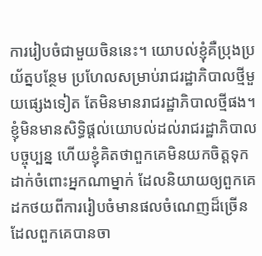ការរៀបចំជាមួយចិននេះ។ យោបល់ខ្ញុំគឺប្រុងប្រយ័ត្នបន្ថែម ប្រហែលសម្រាប់រាជរដ្ឋាភិបាលថ្មីមួយផ្សេងទៀត តែមិនមានរាជរដ្ឋាភិបាលថ្មីផង។ ខ្ញុំមិនមានសិទ្ធិផ្ដល់យោបល់ដល់រាជរដ្ឋាភិបាលបច្ចុប្បន្ន ហើយខ្ញុំគិតថាពួកគេមិនយកចិត្តទុកដាក់ចំពោះអ្នកណាម្នាក់ ដែលនិយាយឲ្យពួកគេដកថយពីការរៀបចំមានផលចំណេញដ៏ច្រើន ដែលពួកគេបានចា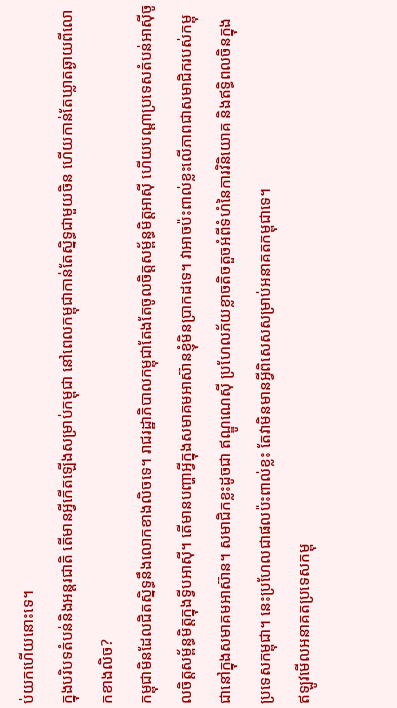ប់យកហើយនោះទេ។
ក្នុងបរិបទតំបន់និងអន្តរជាតិ តើមានអ្វីកើតឡើងសម្រាប់កម្ពុជា នៅពេលកម្ពុជាកាន់តែស្និទ្ធជាមួយចិន ហើយកាន់តែឃ្លាតឆ្ងាយពីលោកខាងលិច?
កម្ពុជាមិនដែលជិតស្និទ្ធនឹងលោកខាងលិចទេ។ រាជរដ្ឋាភិបាលកម្ពុជាតែងតែចូលចិត្តសម្ព័ន្ធមិត្តអាស៊ី ហើយបណ្ដាប្រទេសតំបន់អាស៊ីចូលចិត្តសម្ព័ន្ធមិត្តក្នុងទ្វីបអាស៊ី។ តើមានបញ្ហាអ្វីក្នុងសមាគមអាស៊ានខ្ញុំមិនប្រាកដទេ។ វាអាចប៉ះពាល់ខ្លះលើភាពជាសមាជិករបស់កម្ពុជានៅក្នុងសមាគមអាស៊ាន។ សមាជិកខ្លះដូចជា ឥណ្ឌូណេស៊ី ប្រហែលភ័យខ្លាចតិចតួចអំពីទំហំនៃការវិនិយោគ និងឥទ្ធិពលចិនក្នុងប្រទេសកម្ពុជា។ នេះប្រហែលជាផលប៉ះពាល់ខ្លះ តែវាមិនមានអ្វីពិសេសសម្រាប់អនាគតកម្ពុជាទេ។
ឥឡូវមើលអនាគតប្រទេសកម្ពុ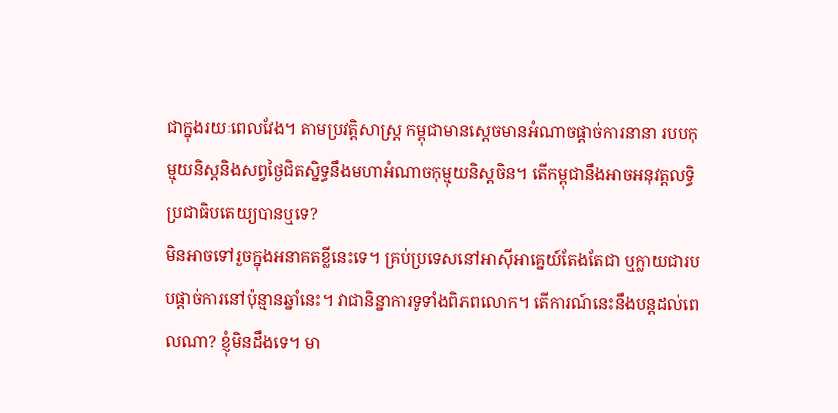ជាក្នុងរយៈពេលវែង។ តាមប្រវត្តិសាស្ត្រ កម្ពុជាមានស្ដេចមានអំណាចផ្ដាច់ការនានា របបកុម្មុយនិស្តនិងសព្វថ្ងៃជិតស្និទ្ធនឹងមហាអំណាចកុម្មុយនិស្តចិន។ តើកម្ពុជានឹងអាចអនុវត្តលទ្ធិប្រជាធិបតេយ្យបានឬទេ?
មិនអាចទៅរួចក្នុងអនាគតខ្លីនេះទេ។ គ្រប់ប្រទេសនៅអាស៊ីអាគ្នេយ៍តែងតែជា ឬក្លាយជារបបផ្ដាច់ការនៅប៉ុន្មានឆ្នាំនេះ។ វាជានិន្នាការទូទាំងពិភពលោក។ តើការណ៍នេះនឹងបន្តដល់ពេលណា? ខ្ញុំមិនដឹងទេ។ មា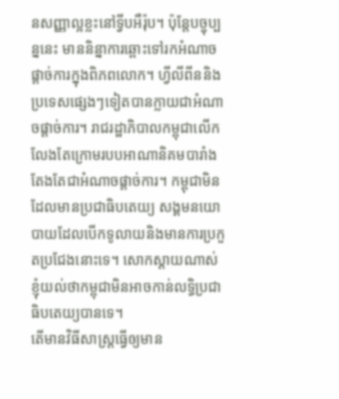នសញ្ញាល្អខ្លះនៅទ្វីបអឺរ៉ុប។ ប៉ុន្តែបច្ចុប្បន្ននេះ មាននិន្នាការឆ្ពោះទៅរកអំណាចផ្ដាច់ការក្នុងពិភពលោក។ ហ្វីលីពីននិងប្រទេសផ្សេងៗទៀតបានក្លាយជាអំណាចផ្ដាច់ការ។ រាជរដ្ឋាភិបាលកម្ពុជាលើកលែងតែក្រោមរបបអាណានិគមបារាំង តែងតែជាអំណាចផ្ដាច់ការ។ កម្ពុជាមិនដែលមានប្រជាធិបតេយ្យ សង្គមនយោបាយដែលបើកទូលាយនិងមានការប្រកួតប្រជែងនោះទេ។ សោកស្តាយណាស់ ខ្ញុំយល់ថាកម្ពុជាមិនអាចកាន់លទ្ធិប្រជាធិបតេយ្យបានទេ។
តើមានវិធីសាស្ត្រធ្វើឲ្យមាន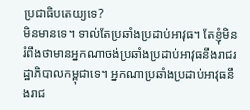ប្រជាធិបតេយ្យទេ?
មិនមានទេ។ ទាល់តែប្រឆាំងប្រដាប់អាវុធ។ តែខ្ញុំមិនរំពឹងថាមានអ្នកណាចង់ប្រឆាំងប្រដាប់អាវុធនឹងរាជរដ្ឋាភិបាលកម្ពុជាទេ។ អ្នកណាប្រឆាំងប្រដាប់អាវុធនឹងរាជ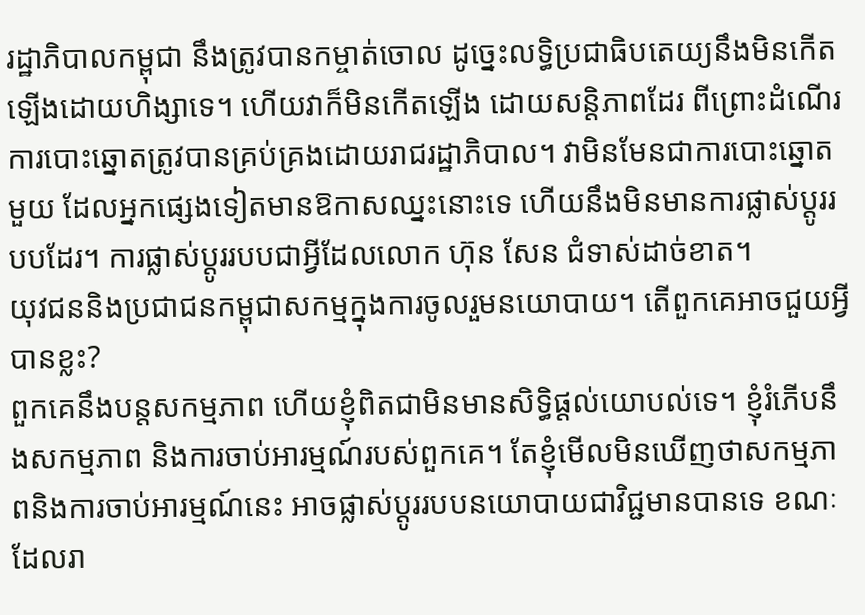រដ្ឋាភិបាលកម្ពុជា នឹងត្រូវបានកម្ចាត់ចោល ដូច្នេះលទ្ធិប្រជាធិបតេយ្យនឹងមិនកើតឡើងដោយហិង្សាទេ។ ហើយវាក៏មិនកើតឡើង ដោយសន្តិភាពដែរ ពីព្រោះដំណើរការបោះឆ្នោតត្រូវបានគ្រប់គ្រងដោយរាជរដ្ឋាភិបាល។ វាមិនមែនជាការបោះឆ្នោតមួយ ដែលអ្នកផ្សេងទៀតមានឱកាសឈ្នះនោះទេ ហើយនឹងមិនមានការផ្លាស់ប្តូររបបដែរ។ ការផ្លាស់ប្តូររបបជាអ្វីដែលលោក ហ៊ុន សែន ជំទាស់ដាច់ខាត។
យុវជននិងប្រជាជនកម្ពុជាសកម្មក្នុងការចូលរួមនយោបាយ។ តើពួកគេអាចជួយអ្វីបានខ្លះ?
ពួកគេនឹងបន្តសកម្មភាព ហើយខ្ញុំពិតជាមិនមានសិទ្ធិផ្ដល់យោបល់ទេ។ ខ្ញុំរំភើបនឹងសកម្មភាព និងការចាប់អារម្មណ៍របស់ពួកគេ។ តែខ្ញុំមើលមិនឃើញថាសកម្មភាពនិងការចាប់អារម្មណ៍នេះ អាចផ្លាស់ប្ដូររបបនយោបាយជាវិជ្ជមានបានទេ ខណៈដែលរា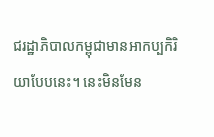ជរដ្ឋាភិបាលកម្ពុជាមានអាកប្បកិរិយាបែបនេះ។ នេះមិនមែន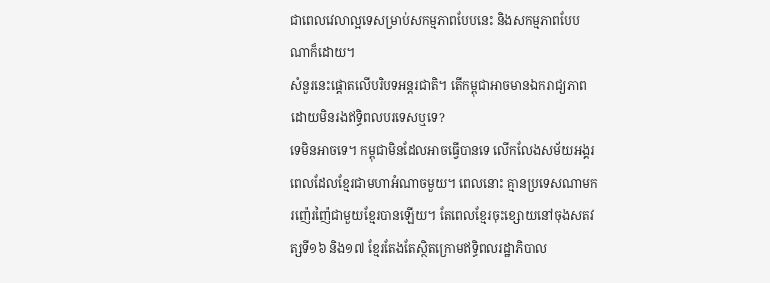ជាពេលវេលាល្អទេសម្រាប់សកម្មភាពបែបនេះ និងសកម្មភាពបែបណាក៏ដោយ។
សំនួរនេះផ្ដោតលើបរិបទអន្តរជាតិ។ តើកម្ពុជាអាចមានឯករាជ្យភាពដោយមិនរងឥទ្ធិពលបរទេសឬទេ?
ទេមិនអាចទេ។ កម្ពុជាមិនដែលអាចធ្វើបានទេ លើកលែងសម័យអង្គរពេលដែលខ្មែរជាមហាអំណាចមួយ។ ពេលនោះ គ្មានប្រទេសណាមករញ៉េរញ៉ៃជាមួយខ្មែរបានឡើយ។ តែពេលខ្មែរចុះខ្សោយនៅចុងសតវត្សទី១៦ និង១៧ ខ្មែរតែងតែស្ថិតក្រោមឥទ្ធិពលរដ្ឋាភិបាល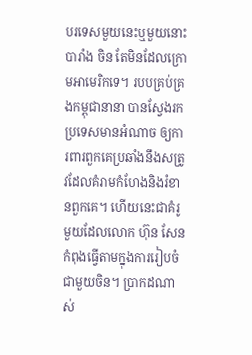បរទេសមួយនេះឬមួយនោះ បារាំង ចិន តែមិនដែលក្រោមអាមេរិកទេ។ របបគ្រប់គ្រងកម្ពុជានានា បានស្វែងរកប្រទេសមានអំណាច ឲ្យការពារពួកគេប្រឆាំងនឹងសត្រូវដែលគំរាមកំហែងនិងរំខានពួកគេ។ ហើយនេះជាគំរូមួយដែលលោក ហ៊ុន សែន កំពុងធ្វើតាមក្នុងការរៀបចំជាមួយចិន។ ប្រាកដណាស់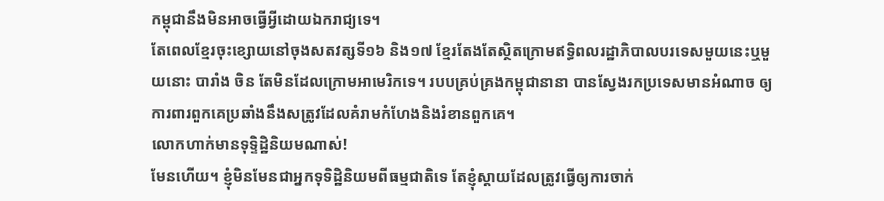កម្ពុជានឹងមិនអាចធ្វើអ្វីដោយឯករាជ្យទេ។
តែពេលខ្មែរចុះខ្សោយនៅចុងសតវត្សទី១៦ និង១៧ ខ្មែរតែងតែស្ថិតក្រោមឥទ្ធិពលរដ្ឋាភិបាលបរទេសមួយនេះឬមួយនោះ បារាំង ចិន តែមិនដែលក្រោមអាមេរិកទេ។ របបគ្រប់គ្រងកម្ពុជានានា បានស្វែងរកប្រទេសមានអំណាច ឲ្យការពារពួកគេប្រឆាំងនឹងសត្រូវដែលគំរាមកំហែងនិងរំខានពួកគេ។
លោកហាក់មានទុទ្ទិដ្ឋិនិយមណាស់!
មែនហើយ។ ខ្ញុំមិនមែនជាអ្នកទុទិដ្ឋិនិយមពីធម្មជាតិទេ តែខ្ញុំស្ដាយដែលត្រូវធ្វើឲ្យការចាក់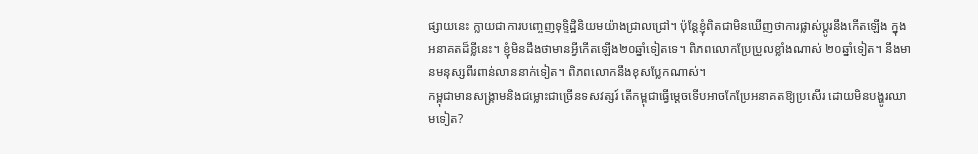ផ្សាយនេះ ក្លាយជាការបញ្ចេញទុទ្ទិដ្ឋិនិយមយ៉ាងជ្រាលជ្រៅ។ ប៉ុន្តែខ្ញុំពិតជាមិនឃើញថាការផ្លាស់ប្ដូរនឹងកើតឡើង ក្នុងអនាគតដ៏ខ្លីនេះ។ ខ្ញុំមិនដឹងថាមានអ្វីកើតឡើង២០ឆ្នាំទៀតទេ។ ពិភពលោកប្រែប្រួលខ្លាំងណាស់ ២០ឆ្នាំទៀត។ នឹងមានមនុស្សពីរពាន់លាននាក់ទៀត។ ពិភពលោកនឹងខុសប្លែកណាស់។
កម្ពុជាមានសង្គ្រាមនិងជម្លោះជាច្រើនទសវត្សរ៍ តើកម្ពុជាធ្វើម្ដេចទើបអាចកែប្រែអនាគតឱ្យប្រសើរ ដោយមិនបង្ហូរឈាមទៀត?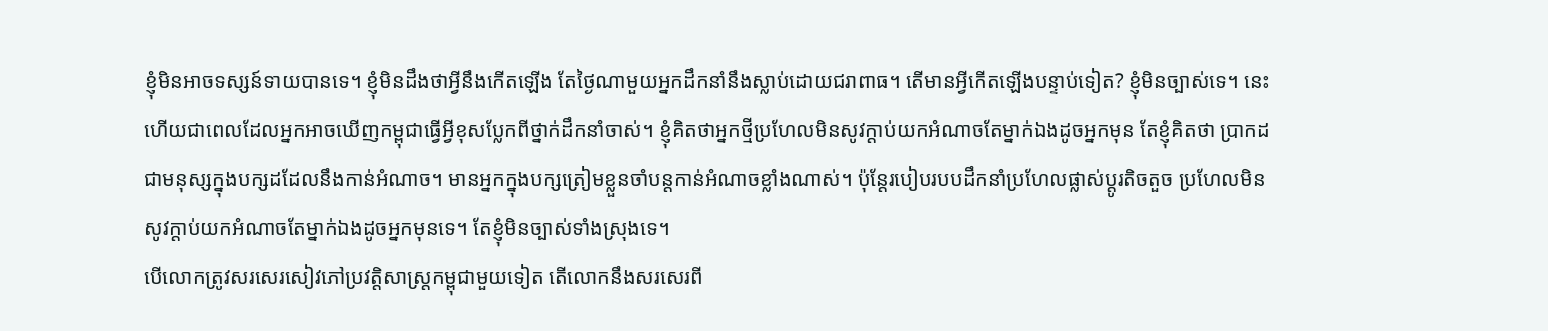ខ្ញុំមិនអាចទស្សន៍ទាយបានទេ។ ខ្ញុំមិនដឹងថាអ្វីនឹងកើតឡើង តែថ្ងៃណាមួយអ្នកដឹកនាំនឹងស្លាប់ដោយជរាពាធ។ តើមានអ្វីកើតឡើងបន្ទាប់ទៀត? ខ្ញុំមិនច្បាស់ទេ។ នេះហើយជាពេលដែលអ្នកអាចឃើញកម្ពុជាធ្វើអ្វីខុសប្លែកពីថ្នាក់ដឹកនាំចាស់។ ខ្ញុំគិតថាអ្នកថ្មីប្រហែលមិនសូវក្ដាប់យកអំណាចតែម្នាក់ឯងដូចអ្នកមុន តែខ្ញុំគិតថា ប្រាកដជាមនុស្សក្នុងបក្សដដែលនឹងកាន់អំណាច។ មានអ្នកក្នុងបក្សត្រៀមខ្លួនចាំបន្តកាន់អំណាចខ្លាំងណាស់។ ប៉ុន្តែរបៀបរបបដឹកនាំប្រហែលផ្លាស់ប្តូរតិចតួច ប្រហែលមិនសូវក្ដាប់យកអំណាចតែម្នាក់ឯងដូចអ្នកមុនទេ។ តែខ្ញុំមិនច្បាស់ទាំងស្រុងទេ។
បើលោកត្រូវសរសេរសៀវភៅប្រវត្តិសាស្ត្រកម្ពុជាមួយទៀត តើលោកនឹងសរសេរពី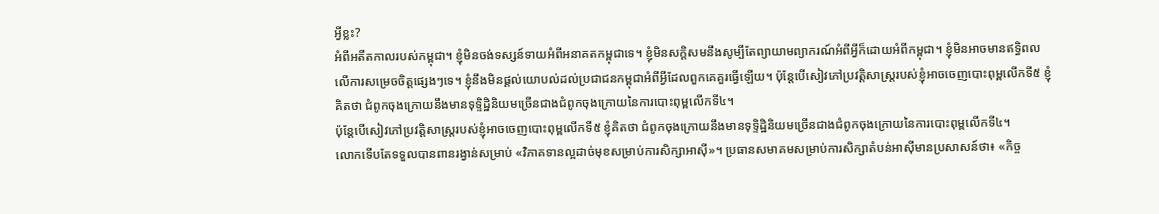អ្វីខ្លះ?
អំពីអតីតកាលរបស់កម្ពុជា។ ខ្ញុំមិនចង់ទស្សន៍ទាយអំពីអនាគតកម្ពុជាទេ។ ខ្ញុំមិនសក្តិសមនឹងសូម្បីតែព្យាយាមព្យាករណ៍អំពីអ្វីក៏ដោយអំពីកម្ពុជា។ ខ្ញុំមិនអាចមានឥទ្ធិពលលើការសម្រេចចិត្តផ្សេងៗទេ។ ខ្ញុំនឹងមិនផ្តល់យោបល់ដល់ប្រជាជនកម្ពុជាអំពីអ្វីដែលពួកគេគួរធ្វើឡើយ។ ប៉ុន្តែបើសៀវភៅប្រវត្តិសាស្ត្ររបស់ខ្ញុំអាចចេញបោះពុម្ពលើកទី៥ ខ្ញុំគិតថា ជំពូកចុងក្រោយនឹងមានទុទ្ទិដ្ឋិនិយមច្រើនជាងជំពូកចុងក្រោយនៃការបោះពុម្ពលើកទី៤។
ប៉ុន្តែបើសៀវភៅប្រវត្តិសាស្ត្ររបស់ខ្ញុំអាចចេញបោះពុម្ពលើកទី៥ ខ្ញុំគិតថា ជំពូកចុងក្រោយនឹងមានទុទ្ទិដ្ឋិនិយមច្រើនជាងជំពូកចុងក្រោយនៃការបោះពុម្ពលើកទី៤។
លោកទើបតែទទួលបានពានរង្វាន់សម្រាប់ «វិភាគទានល្អដាច់មុខសម្រាប់ការសិក្សាអាស៊ី»។ ប្រធានសមាគមសម្រាប់ការសិក្សាតំបន់អាស៊ីមានប្រសាសន៍ថា៖ «កិច្ច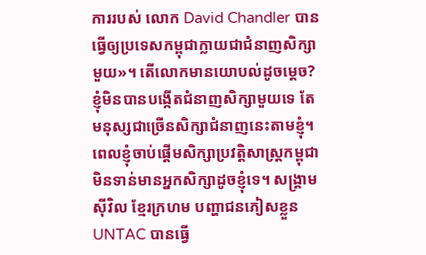ការរបស់ លោក David Chandler បានធ្វើឲ្យប្រទេសកម្ពុជាក្លាយជាជំនាញសិក្សាមួយ»។ តើលោកមានយោបល់ដូចម្ដេច?
ខ្ញុំមិនបានបង្កើតជំនាញសិក្សាមួយទេ តែមនុស្សជាច្រើនសិក្សាជំនាញនេះតាមខ្ញុំ។ ពេលខ្ញុំចាប់ផ្ដើមសិក្សាប្រវត្តិសាស្ត្រកម្ពុជា មិនទាន់មានអ្នកសិក្សាដូចខ្ញុំទេ។ សង្គ្រាមស៊ីវិល ខ្មែរក្រហម បញ្ហាជនភៀសខ្លួន UNTAC បានធ្វើ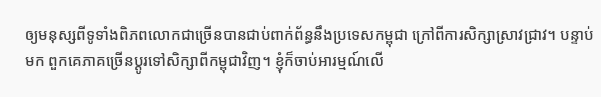ឲ្យមនុស្សពីទូទាំងពិភពលោកជាច្រើនបានជាប់ពាក់ព័ន្ធនឹងប្រទេសកម្ពុជា ក្រៅពីការសិក្សាស្រាវជ្រាវ។ បន្ទាប់មក ពួកគេភាគច្រើនប្ដូរទៅសិក្សាពីកម្ពុជាវិញ។ ខ្ញុំក៏ចាប់អារម្មណ៍លើ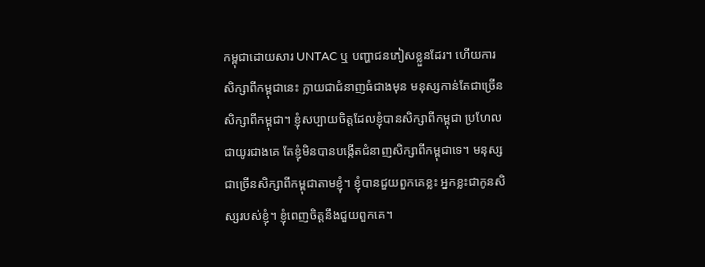កម្ពុជាដោយសារ UNTAC ឬ បញ្ហាជនភៀសខ្លួនដែរ។ ហើយការសិក្សាពីកម្ពុជានេះ ក្លាយជាជំនាញធំជាងមុន មនុស្សកាន់តែជាច្រើនសិក្សាពីកម្ពុជា។ ខ្ញុំសប្បាយចិត្តដែលខ្ញុំបានសិក្សាពីកម្ពុជា ប្រហែលជាយូរជាងគេ តែខ្ញុំមិនបានបង្កើតជំនាញសិក្សាពីកម្ពុជាទេ។ មនុស្សជាច្រើនសិក្សាពីកម្ពុជាតាមខ្ញុំ។ ខ្ញុំបានជួយពួកគេខ្លះ អ្នកខ្លះជាកូនសិស្សរបស់ខ្ញុំ។ ខ្ញុំពេញចិត្តនឹងជួយពួកគេ។